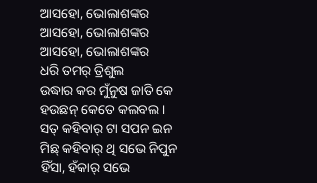ଆସହୋ, ଭୋଲାଶଙ୍କର
ଆସହୋ, ଭୋଲାଶଙ୍କର
ଆସହୋ, ଭୋଲାଶଙ୍କର
ଧରି ତମର୍ ତ୍ରିଶୁଲ
ଉଦ୍ଧାର କର ମୁଁନୁଷ ଜାତି କେ
ହଉଛନ୍ କେତେ କଲବଲ ।
ସତ୍ କହିବାର୍ ଟା ସପନ ଇନ
ମିଛ୍ କହିବାର୍ ଥି ସଭେ ନିପୁନ
ହିଁସା, ହଁକାର୍ ସଭେ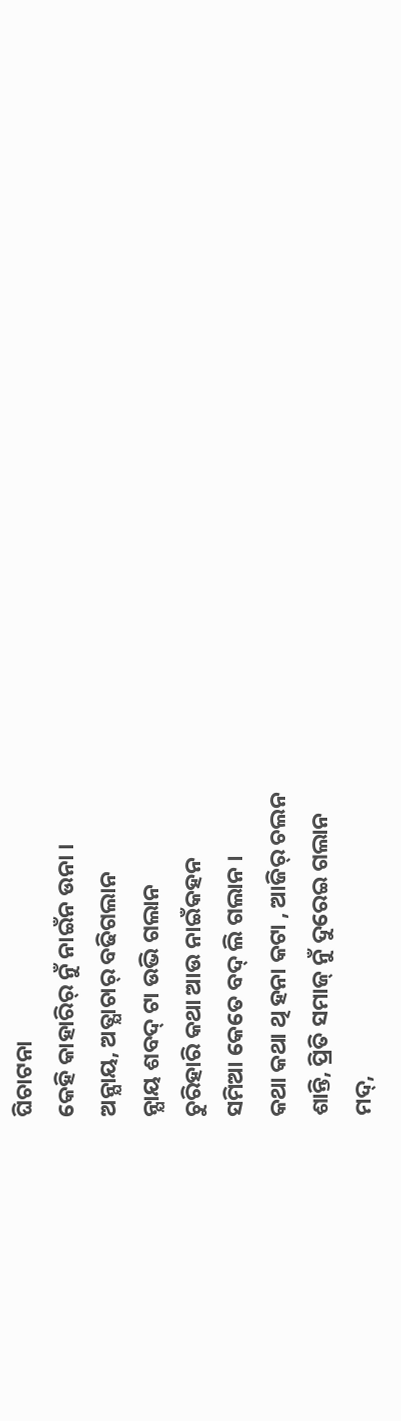ଘିଚାଟନା
କେହି କାହାରିର୍ ନୁଁ ନାଇଁନ ଉନା ।
ଅନ୍ଯାୟ, ଅତ୍ଯାଚାର୍ ବଢିଗଲାନ
ନ୍ଯାୟ ଶବଦ୍ ଟା ଉଭି ଗଲାନ
ଚୁରିହାରି କଥା ଆଉ ନାଇଁକହନ
ସମିଆ କେତେ ବଦ୍ ଲି ଗଲାନ ।
କଥା କଥା ଥି ହନା କଟା , ଆଜିର୍ ଚଲନ
ଶାନ୍ତି, ପ୍ରିତି ସମାଜ୍ ନୁଁ ଦୁରେଇ ଗଲାନ
ମଦ୍,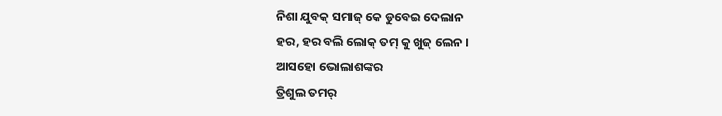ନିଶା ଯୁବକ୍ ସମାଜ୍ କେ ଡୁବେଇ ଦେଲାନ
ହର, ହର ବଲି ଲୋକ୍ ତମ୍ କୁ ଖୁଜ୍ ଲେନ ।
ଆସହୋ ଭୋଲାଶଙ୍କର
ତ୍ରିଶୁଲ ତମର୍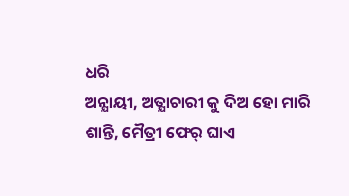ଧରି
ଅନ୍ଯାୟୀ, ଅତ୍ଯାଚାରୀ କୁ ଦିଅ ହୋ ମାରି
ଶାନ୍ତି, ମୈତ୍ରୀ ଫେର୍ ଘାଏ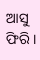ଆସୁ ଫିରି ।